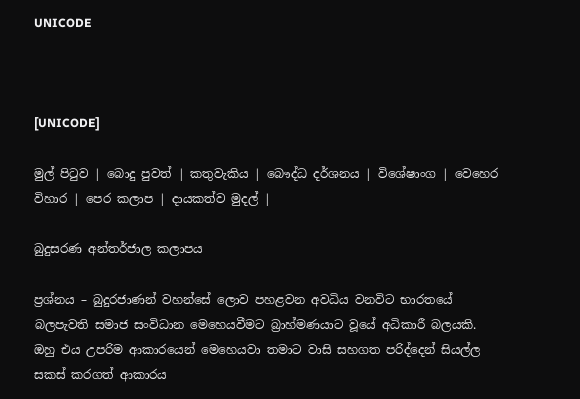UNICODE



[UNICODE]

මුල් පිටුව | බොදු පුවත් | කතුවැකිය | බෞද්ධ දර්ශනය | විශේෂාංග | වෙහෙර විහාර | පෙර කලාප | දායකත්ව මුදල් |

බුදුසරණ අන්තර්ජාල කලාපය

ප්‍රශ්නය – බුදුරජාණන් වහන්සේ ලොව පහළවන අවධිය වනවිට භාරතයේ බලපැවති සමාජ සංවිධාන මෙහෙයවීමට බ්‍රාහ්මණයාට වූයේ අධිකාරී බලයකි. ඔහු එය උපරිම ආකාරයෙන් මෙහෙයවා තමාට වාසි සහගත පරිද්දෙන් සියල්ල සකස් කරගත් ආකාරය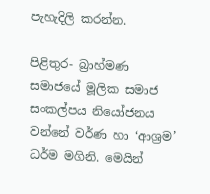පැහැදිලි කරන්න.

පිළිතුර- බ්‍රාහ්මණ සමාජයේ මූලික සමාජ සංකල්පය නියෝජනය වන්නේ වර්ණ හා ‘ආශ්‍රම’ ධර්ම මගිනි. මෙයින්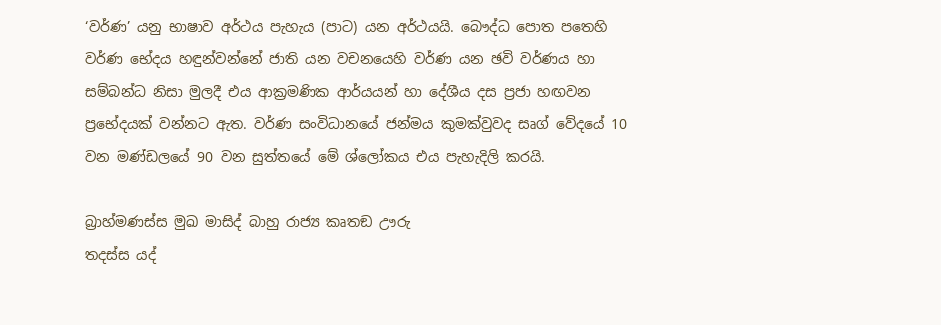‘වර්ණ’ යනු භාෂාව අර්ථය පැහැය (පාට) යන අර්ථයයි. බෞද්ධ පොත පතෙහි වර්ණ භේදය හඳුන්වන්නේ ජාති යන වචනයෙහි වර්ණ යන ඡවි වර්ණය හා සම්බන්ධ නිසා මුලදී එය ආක්‍රමණික ආර්යයන් හා දේශීය දස ප්‍රජා හඟවන ප්‍රභේදයක් වන්නට ඇත. වර්ණ සංවිධානයේ ජන්මය කුමක්වුවද සෘග් වේදයේ 10 වන මණ්ඩලයේ 90 වන සුත්තයේ මේ ශ්ලෝකය එය පැහැදිලි කරයි.

බ්‍රාහ්මණස්ස මුඛ මාසිද් බාහු රාජ්‍ය කෘතඞ ඌරු
තදස්ස යද්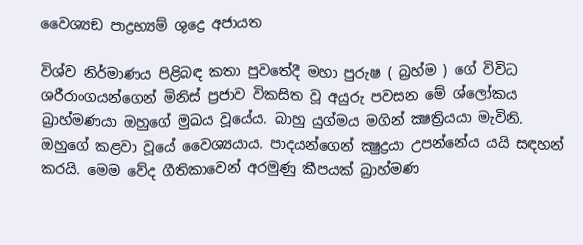වෛශ්‍යඞ පාද්‍රභ්‍යම් ශුද්‍රෙ අජායත

විශ්ව නිර්මාණය පිළිබඳ කතා පුවතේදී මහා පුරුෂ ( බ්‍රහ්ම ) ගේ විවිධ ශරීරාංගයන්ගෙන් මිනිස් ප්‍රජාව විකසිත වූ අයුරු පවසන මේ ශ්ලෝකය බ්‍රාහ්මණයා ඔහුගේ මුඛය වූයේය. බාහු යුග්මය මගින් ක්‍ෂත්‍රියයා මැවිනි. ඔහුගේ කළවා වූයේ වෛශ්‍යයාය. පාදයන්ගෙන් ක්‍ෂුද්‍රයා උපන්නේය යයි සඳහන් කරයි. මෙම වේද ගීතිකාවෙන් අරමුණු කීපයක් බ්‍රාහ්මණ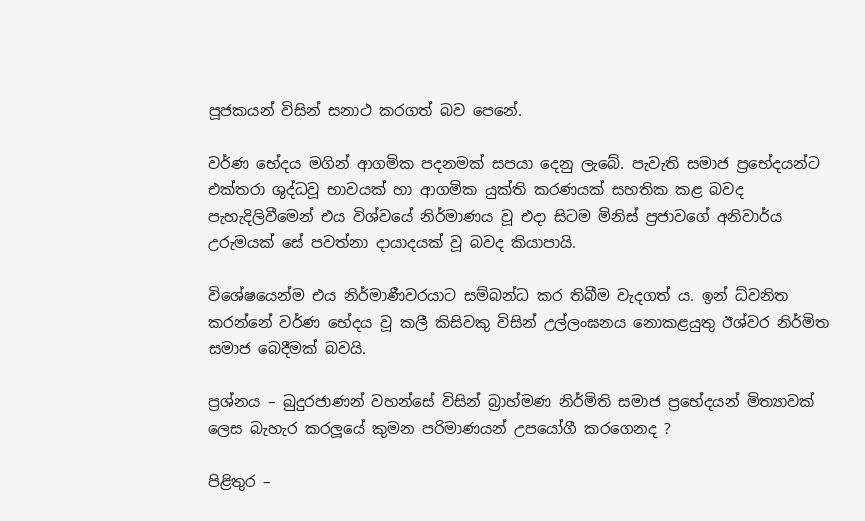පූජකයන් විසින් සනාථ කරගත් බව පෙනේ.

වර්ණ භේදය මගින් ආගමික පදනමක් සපයා දෙනු ලැබේ. පැවැති සමාජ ප්‍රභේදයන්ට එක්තරා ශුද්ධවූ භාවයක් හා ආගමික යුක්ති කරණයක් සහතික කළ බවද පැහැදිලිවීමෙන් එය විශ්වයේ නිර්මාණය වූ එදා සිටම මිනිස් ප්‍රජාවගේ අනිවාර්ය උරුමයක් සේ පවත්නා දායාදයක් වූ බවද කියාපායි.

විශේෂයෙන්ම එය නිර්මාණීවරයාට සම්බන්ධ කර තිබීම වැදගත් ය. ඉන් ධ්වනිත කරන්නේ වර්ණ භේදය වූ කලී කිසිවකු විසින් උල්ලංඝනය නොකළයුතු ඊශ්වර නිර්මිත සමාජ බෙදීමක් බවයි.

ප්‍රශ්නය – බුදුරජාණන් වහන්සේ විසින් බ්‍රාහ්මණ නිර්මිති සමාජ ප්‍රභේදයන් මිත්‍යාවක් ලෙස බැහැර කරලූයේ කුමන පරිමාණයන් උපයෝගී කරගෙනද ?

පිළිතුර –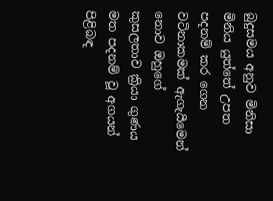බුදුසමය අනුව මිනිසා මිනිය යුත්තේ උපත පදනම් කර ගෙන වටිනාකමක් ඇගැයීමෙන් නොව ඔහුගේ කුසලතාව ක්‍රියා ගුණය මත පදනම් වූ අගයන් පිළිබඳ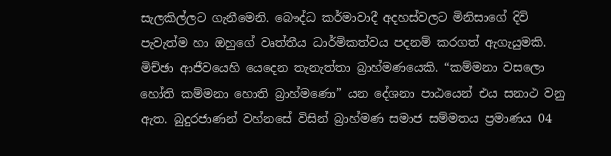සැලකිල්ලට ගැනීමෙනි. බෞද්ධ කර්මාවාදී අදහස්වලට මිනිසාගේ දිවි පැවැත්ම හා ඔහුගේ වෘත්තීය ධාර්මිකත්වය පදනම් කරගත් ඇගැයුමකි. මිච්ඡා ආජීවයෙහි යෙදෙන තැනැත්තා බ්‍රාහ්මණයෙකි. “කම්මනා වසලො හෝති කම්මනා හොති බ්‍රාහ්මණො” යන දේශනා පාඨයෙන් එය සනාථ වනු ඇත. බුදුරජාණන් වහ්නසේ විසින් බ්‍රාහ්මණ සමාජ සම්මතය ප්‍රමාණය 04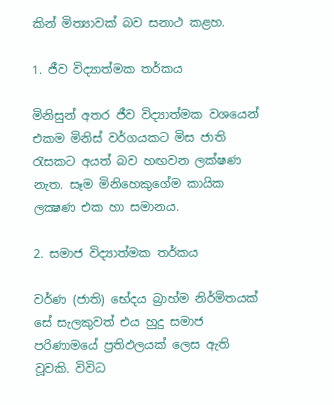කින් මිත්‍යාවක් බව සනාථ කළහ.

1. ජීව විද්‍යාත්මක තර්කය

මිනිසුන් අතර ජීව විද්‍යාත්මක වශයෙන් එකම මිනිස් වර්ගයකට මිස ජාති රැසකට අයත් බව හඟවන ලක්ෂණ නැත. සෑම මිනිහෙකුගේම කායික ලක්‍ෂණ එක හා සමානය.

2. සමාජ විද්‍යාත්මක තර්කය

වර්ණ (ජාති) භේදය බ්‍රාහ්ම නිර්මිතයක් සේ සැලකුවත් එය හුදු සමාජ පරිණාමයේ ප්‍රතිඵලයක් ලෙස ඇති වූවකි. විවිධ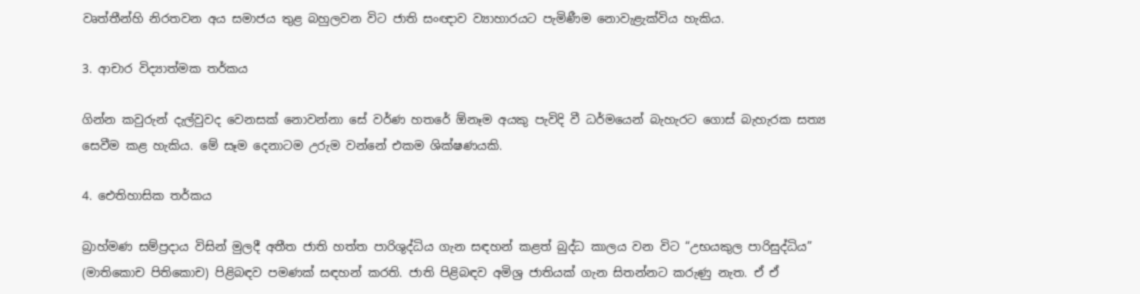වෘත්තීන්හි නිරතවන අය සමාජය තුළ බහුලවන විට ජාති සංඥාව ව්‍යාහාරයට පැමිණීම නොවැළැක්විය හැකිය.

3. ආචාර විද්‍යාත්මක තර්කය

ගින්න කවුරුන් දැල්වුවද වෙනසක් නොවන්නා සේ වර්ණ හතරේ ඕනෑම අයකු පැවිදි වී ධර්මයෙන් බැහැරට ගොස් බැහැරක සත්‍ය සෙවීම කළ හැකිය. මේ සෑම දෙනාටම උරුම වන්නේ එකම ශික්ෂණයකි.

4. ඓතිහාසික තර්කය

බ්‍රාහ්මණ සම්ප්‍රදාය විසින් මුලදී අතීත ජාති හත්ත පාරිශුද්ධිය ගැන සඳහන් කළත් බුද්ධ කාලය වන විට “උභයකුල පාරිසුද්ධිය” (මාතිකොච පිතිකොච) පිළිබඳව පමණක් සඳහන් කරති. ජාති පිළිබඳව අමිශ්‍ර ජාතියක් ගැන සිතන්නට කරුණු නැත. ඒ ඒ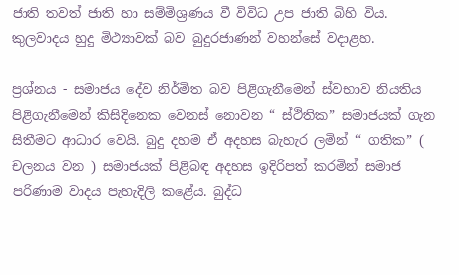ජාති තවත් ජාති හා සම්මිශ්‍රණය වී විවිධ උප ජාති බිහි විය. කුලවාදය හුදු මිථ්‍යාවක් බව බුදුරජාණන් වහන්සේ වදාළහ.

ප්‍රශ්නය - සමාජය දේව නිර්මිත බව පිළිගැනීමෙන් ස්වභාව නියතිය පිළිගැනීමෙන් කිසිදිනෙක වෙනස් නොවන “ ස්ථිතික” සමාජයක් ගැන සිතීමට ආධාර වෙයි. බුදු දහම ඒ අදහස බැහැර ලමින් “ ගතික” ( චලනය වන ) සමාජයක් පිළිබඳ අදහස ඉදිරිපත් කරමින් සමාජ පරිණාම වාදය පැහැදිලි කළේය. බුද්ධ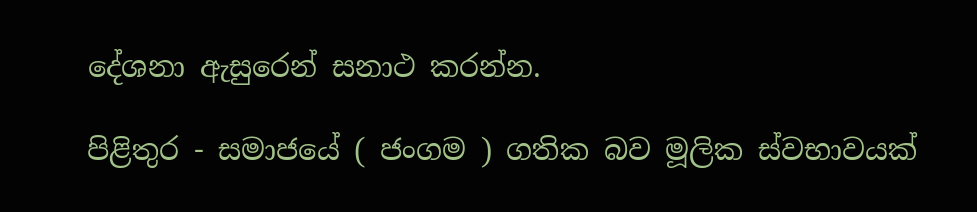දේශනා ඇසුරෙන් සනාථ කරන්න.

පිළිතුර - සමාජයේ ( ජංගම ) ගතික බව මූලික ස්වභාවයක්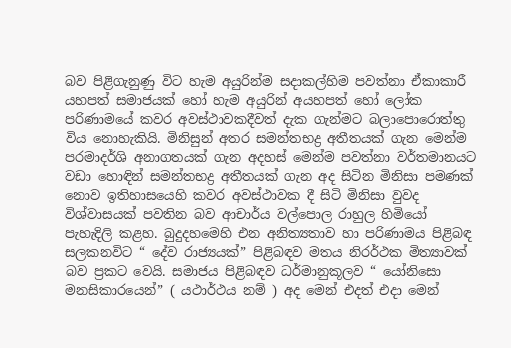බව පිළිගැනුණු විට හැම අයුරින්ම සදාකල්හිම පවත්නා ඒකාකාරී යහපත් සමාජයක් හෝ හැම අයුරින් අයහපත් හෝ ලෝක පරිණාමයේ කවර අවස්ථාවකදීවත් දැක ගැන්මට බලාපොරොත්තු විය නොහැකියි. මිනිසුන් අතර සමන්තභද්‍ර අතීතයක් ගැන මෙන්ම පරමාදර්ශි අනාගතයක් ගැන අදහස් මෙන්ම පවත්නා වර්තමානයට වඩා හොඳින් සමන්තභද්‍ර අතීතයක් ගැන අද සිටින මිනිසා පමණක් නොව ඉතිහාසයෙහි කවර අවස්ථාවක දී සිටි මිනිසා වුවද විශ්වාසයක් පවතින බව ආචාර්ය වල්පොල රාහුල හිමියෝ පැහැදිලි කළහ. බුදුදහමෙහි එන අනිත්‍යතාව හා පරිණාමය පිළිබඳ සලකනවිට “ දේව රාජ්‍යයක්” පිළිබඳව මතය නිරර්ථක මිත්‍යාවක් බව ප්‍රකට වෙයි. සමාජය පිළිබඳව ධර්මානුකූලව “ යෝනිසො මනසිකාරයෙන්” ( යථාර්ථය නම් ) අද මෙන් එදත් එදා මෙන්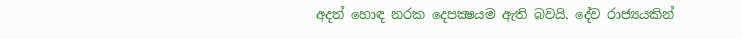අදත් හොඳ නරක දෙපක්‍ෂයම ඇති බවයි. දේව රාජ්‍යයකින්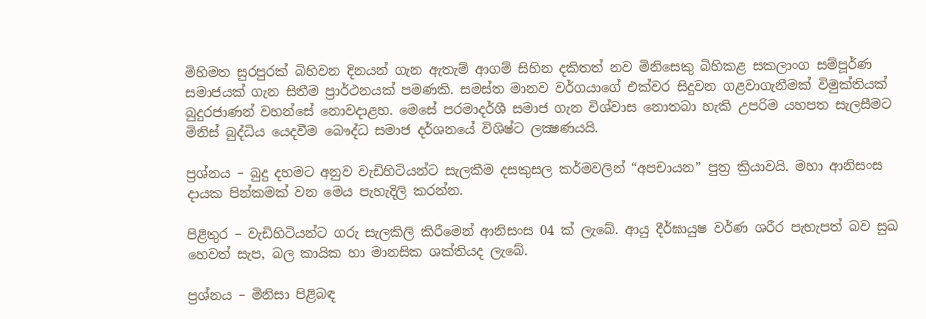මිහිමත සුරපුරක් බිහිවන දිනයන් ගැන ඇතැම් ආගම් සිහින දකිතත් නව මිනිසෙකු බිහිකළ සකලාංග සම්පූර්ණ සමාජයක් ගැන සිතීම ප්‍රාර්ථනයක් පමණකි. සමස්ත මානව වර්ගයාගේ එක්වර සිදුවන ගළවාගැනීමක් විමුක්තියක් බුදුරජාණන් වහන්සේ නොවදාළහ. මෙසේ පරමාදර්ශී සමාජ ගැන විශ්වාස නොතබා හැකි උපරිම යහපත සැලසීමට මිනිස් බුද්ධිය යෙදවීම බෞද්ධ සමාජ දර්ශනයේ විශිෂ්ට ලක්‍ෂණයයි.

ප්‍රශ්නය – බුදු දහමට අනුව වැඩිහිටියන්ට සැලකීම දසකුසල කර්මවලින් “අපචායන” පුත්‍ර ක්‍රියාවයි. මහා ආනිසංස දායක පින්කමක් වන මෙය පැහැදිලි කරන්න.

පිළිතුර – වැඩිහිටියන්ට ගරු සැලකිලි කිරීමෙන් ආනිසංස 04 ක් ලැබේ. ආයු දීර්ඝායුෂ වර්ණ ශරීර පැහැපත් බව සුඛ හෙවත් සැප, බල කායික හා මානසික ශක්තියද ලැබේ.

ප්‍රශ්නය – මිනිසා පිළිබඳ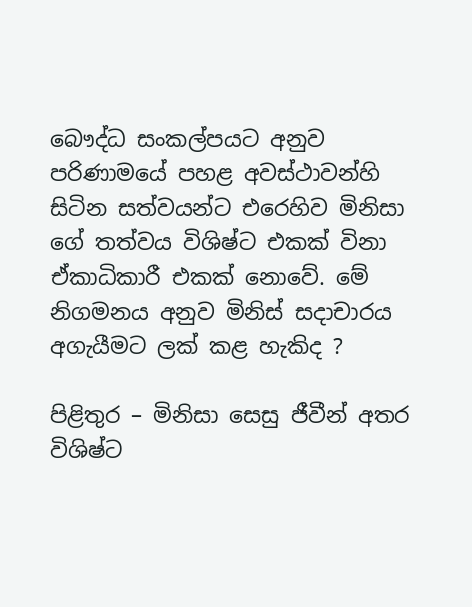බෞද්ධ සංකල්පයට අනුව පරිණාමයේ පහළ අවස්ථාවන්හි සිටින සත්වයන්ට එරෙහිව මිනිසා ගේ තත්වය විශිෂ්ට එකක් විනා ඒකාධිකාරී එකක් නොවේ. මේ නිගමනය අනුව මිනිස් සදාචාරය අගැයීමට ලක් කළ හැකිද ?

පිළිතුර – මිනිසා සෙසු ජීවීන් අතර විශිෂ්ට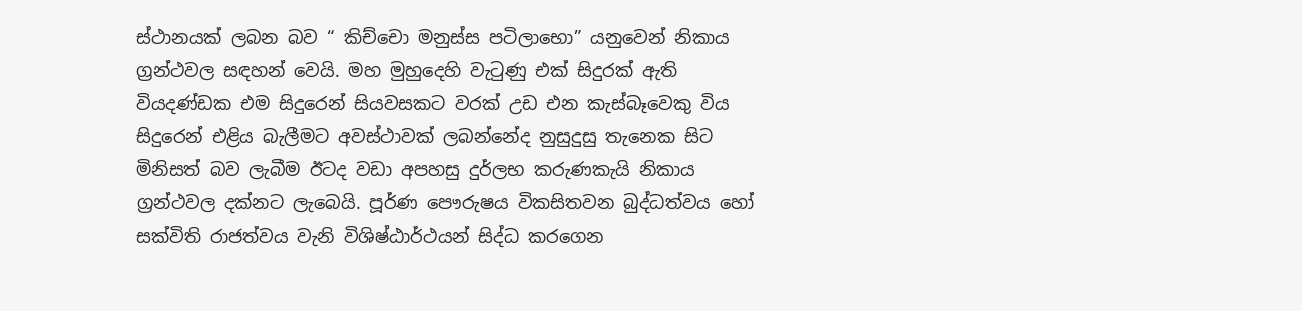ස්ථානයක් ලබන බව “ කිච්චො මනුස්ස පටිලාභො” යනුවෙන් නිකාය ග්‍රන්ථවල සඳහන් වෙයි. මහ මුහුදෙහි වැටුණු එක් සිදුරක් ඇති වියදණ්ඩක එම සිදුරෙන් සියවසකට වරක් උඩ එන කැස්බෑවෙකු විය සිදුරෙන් එළිය බැලීමට අවස්ථාවක් ලබන්නේද නුසුදුසු තැනෙක සිට මිනිසත් බව ලැබීම ඊටද වඩා අපහසු දුර්ලභ කරුණකැයි නිකාය ග්‍රන්ථවල දක්නට ලැබෙයි. පූර්ණ පෞරුෂය විකසිතවන බුද්ධත්වය හෝ සක්විති රාජත්වය වැනි විශිෂ්ඨාර්ථයන් සිද්ධ කරගෙන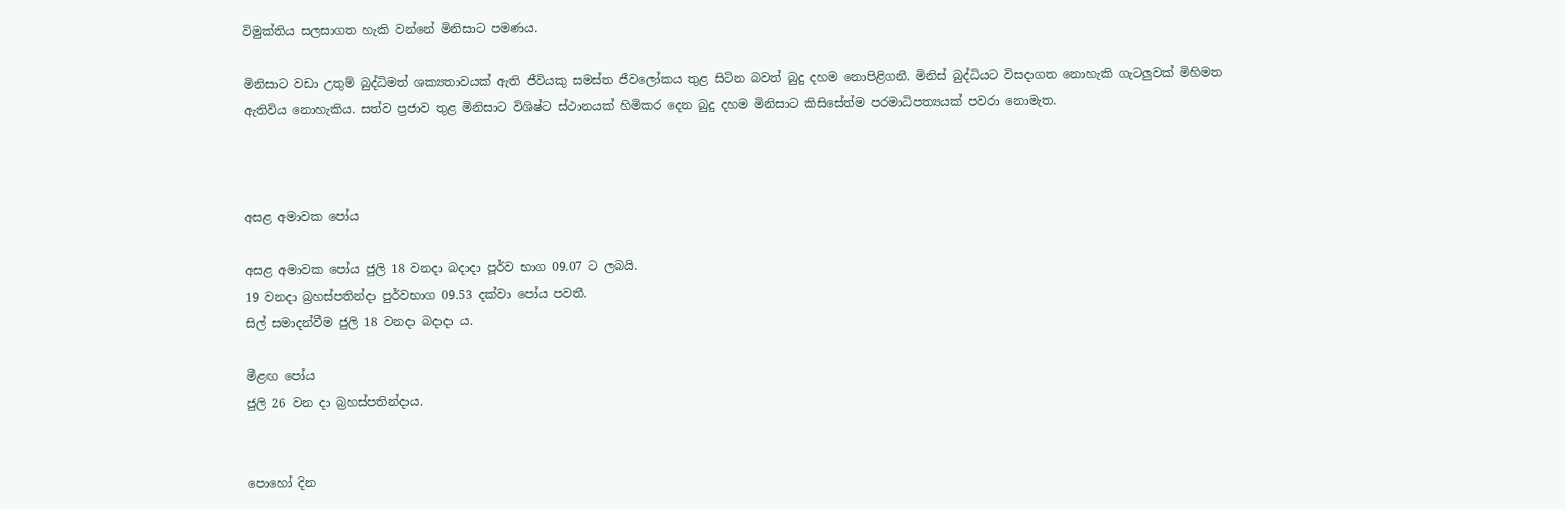විමුක්තිය සලසාගත හැකි වන්නේ මිනිසාට පමණය.

මිනිසාට වඩා උතුම් බුද්ධිමත් ශක්‍යතාවයක් ඇති ජීවියකු සමස්ත ජීවලෝකය තුළ සිටින බවත් බුදු දහම නොපිළිගනී. මිනිස් බුද්ධියට විසදාගත නොහැකි ගැටලුවක් මිහිමත ඇතිවිය නොහැකිය. සත්ව ප්‍රජාව තුළ මිනිසාට විශිෂ්ට ස්ථානයක් හිමිකර දෙන බුදු දහම මිනිසාට කිසිසේත්ම පරමාධිපත්‍යයක් පවරා නොමැත.



අසළ අමාවක පෝය

අසළ අමාවක පෝය ජුලි 18 වනදා බදාදා පූර්ව භාග 09.07 ට ලබයි.
19 වනදා බ්‍රහස්පතින්දා පුර්වභාග 09.53 දක්වා පෝය පවතී.
සිල් සමාදන්වීම ජුලි 18 වනදා බදාදා ය.

මීළඟ පෝය
ජුලි 26 වන දා බ්‍රහස්පතින්දාය.


පොහෝ දින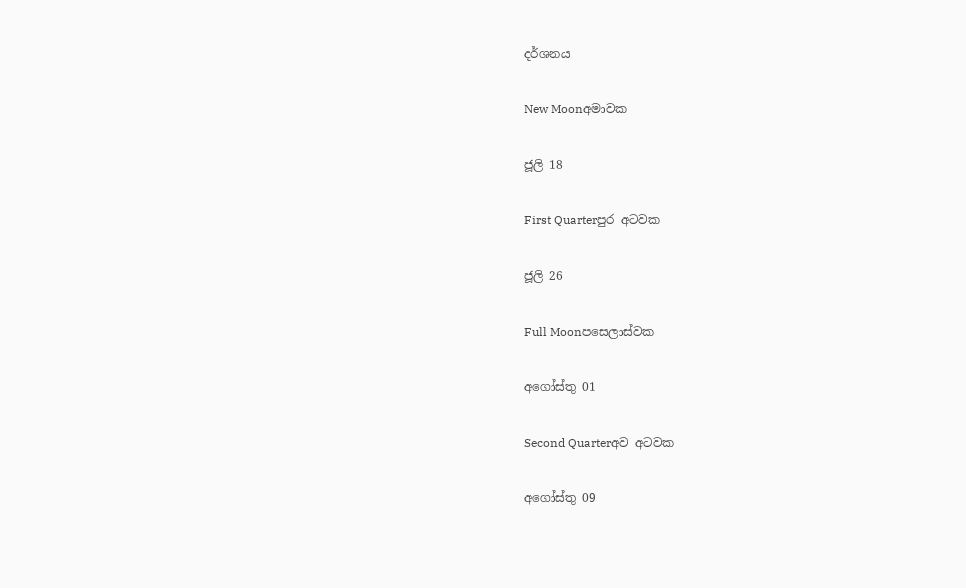දර්ශනය

New Moonඅමාවක

ජූලි 18

First Quarterපුර අටවක

ජූලි 26

Full Moonපසෙලාස්වක

අගෝස්තු 01

Second Quarterඅව අටවක

අගෝස්තු 09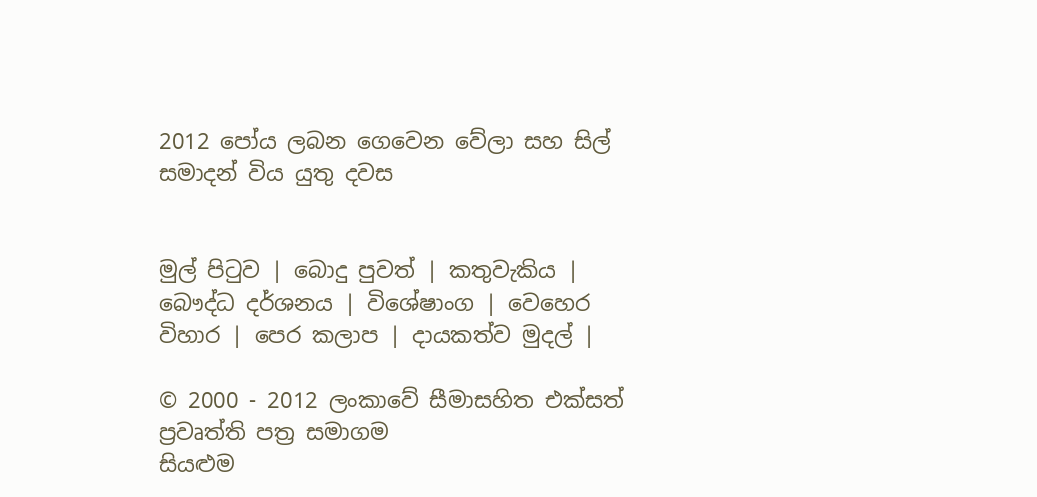2012 පෝය ලබන ගෙවෙන වේලා සහ සිල් සමාදන් විය යුතු දවස


මුල් පිටුව | බොදු පුවත් | කතුවැකිය | බෞද්ධ දර්ශනය | විශේෂාංග | වෙහෙර විහාර | පෙර කලාප | දායකත්ව මුදල් |

© 2000 - 2012 ලංකාවේ සීමාසහිත එක්සත් ප්‍රවෘත්ති පත්‍ර සමාගම
සියළුම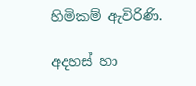හිමිකම් ඇවිරිණි.

අදහස් හා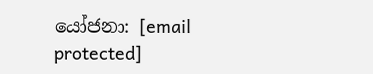යෝජනා: [email protected]